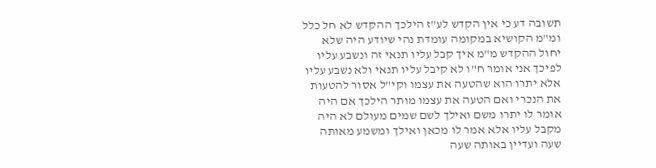תשובה דע כי אין הקדש לע"ז הילכך ההקדש לא חל כלל ומ"מ הקושיא במקומה עומדת נהי שיודע היה שלא יחול ההקדש מ"מ איך קבל עליו תנאי זה ונשבע עליו לפיכך אני אומר ח"ו לא קיבל עליו תנאי ולא נשבע עליו אלא יתרו הוא שהטעה את עצמו וקי"ל אסור להטעות את הנכרי ואם הטעה את עצמו מותר הילכך אם היה אומר לו יתרו משם ואילך לשם שמים מעולם לא היה מקבל עליו אלא אמר לו מכאן ואילך ומשמע מאותה שעה ועדיין באותה שעה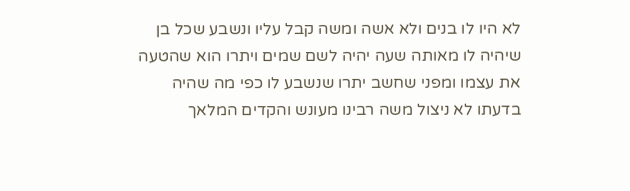לא היו לו בנים ולא אשה ומשה קבל עליו ונשבע שכל בן שיהיה לו מאותה שעה יהיה לשם שמים ויתרו הוא שהטעה את עצמו ומפני שחשב יתרו שנשבע לו כפי מה שהיה בדעתו לא ניצול משה רבינו מעונש והקדים המלאך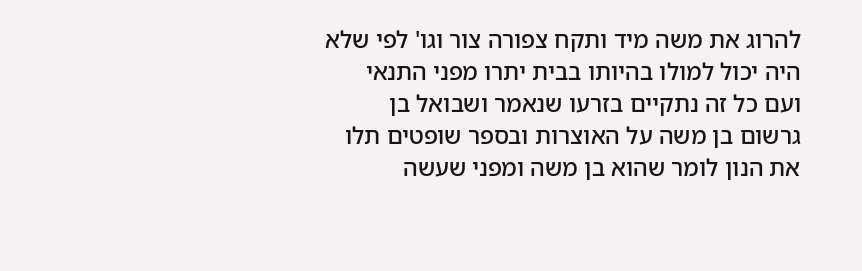להרוג את משה מיד ותקח צפורה צור וגו' לפי שלא היה יכול למולו בהיותו בבית יתרו מפני התנאי ועם כל זה נתקיים בזרעו שנאמר ושבואל בן גרשום בן משה על האוצרות ובספר שופטים תלו את הנון לומר שהוא בן משה ומפני שעשה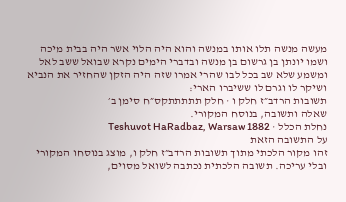מעשה מנשה תלו אותו במנשה והוא היה הלוי אשר היה בבית מיכה ושמו יונתן בן גרשום בן מנשה ובדברי הימים נקרא שבואל ששב לאל ומשמע שלא שב בכל לבו שהרי אמרו שזה היה הזקן שהחזיר את הנביא ושיקר לו וגרם לו ששיברו הארי:
תשובות הרדב״ז חלק ו · חלק תתתתתקס״ח סימן ב׳
שאלה ותשובה, בנוסח המקורי.
נחלת הכלל · Teshuvot HaRadbaz, Warsaw 1882
על התשובה הזאת
זהו מקור הלכתי מתוך תשובות הרדב״ז חלק ו, מוצג בנוסחו המקורי ובלי עריכה. תשובה הלכתית נכתבה לשואל מסוים,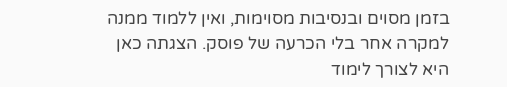בזמן מסוים ובנסיבות מסוימות, ואין ללמוד ממנה למקרה אחר בלי הכרעה של פוסק. הצגתה כאן היא לצורך לימוד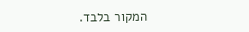המקור בלבד.